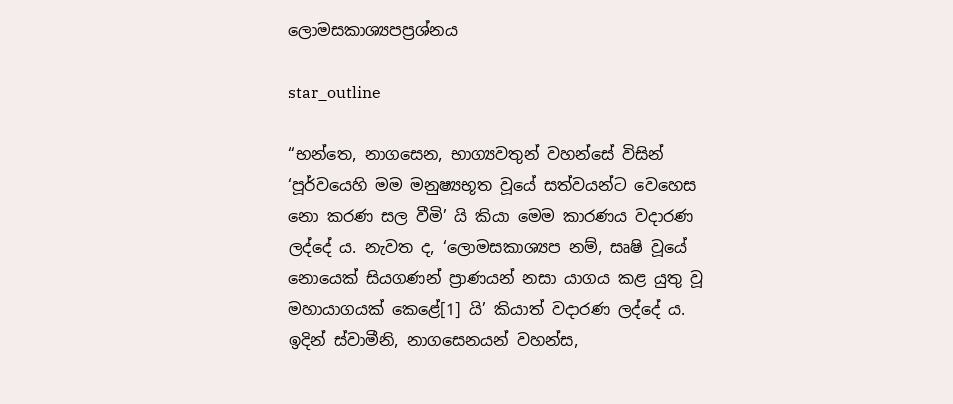ලොමසකාශ්‍යපප්‍ර‍ශ්නය

star_outline

“භන්තෙ, නාගසෙන, භාග්‍යවතුන් වහන්සේ විසින් ‘පූර්වයෙහි මම මනුෂ්‍යභූත වූයේ සත්වයන්ට වෙහෙස නො කරණ සල වීමි’ යි කියා මෙම කාරණය වදාරණ ලද්දේ ය. නැවත ද, ‘ලොමසකාශ්‍යප නම්, සෘෂි වූයේ නොයෙක් සියගණන් ප්‍රාණයන් නසා යාගය කළ යුතු වූ මහායාගයක් කෙළේ[1] යි’ කියාත් වදාරණ ලද්දේ ය. ඉදින් ස්වාමීනි, නාගසෙනයන් වහන්ස,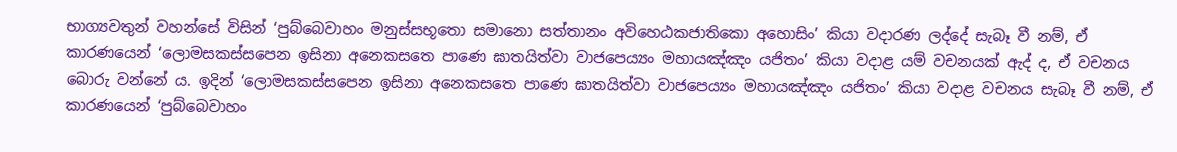භාග්‍යවතුන් වහන්සේ විසින් ‘පුබ්බෙවාහං මනුස්සභූතො සමානො සත්තානං අවිහෙඨකජාතිකො අහොසිං’ කියා වදාරණ ලද්දේ සැබෑ වී නම්, ඒ කාරණයෙන් ‘ලොමසකස්සපෙන ඉසිනා අනෙකසතෙ පාණෙ ඝාතයිත්වා වාජපෙය්‍යං මහායඤ්ඤං යජිතං’ කියා වදාළ යම් වචනයක් ඇද් ද, ඒ වචනය බොරු වන්නේ ය. ඉදින් ‘ලොමසකස්සපෙන ඉසිනා අනෙකසතෙ පාණෙ ඝාතයිත්වා වාජපෙය්‍යං මහායඤ්ඤං යජිතං’ කියා වදාළ වචනය සැබෑ වී නම්, ඒ කාරණයෙන් ‘පුබ්බෙවාහං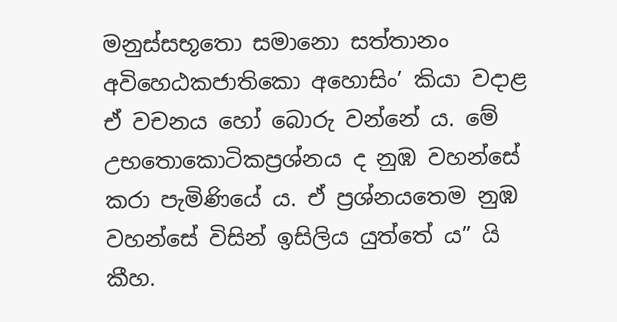මනුස්සභූතො සමානො සත්තානං අවිහෙඨකජාතිකො අහොසිං’ කියා වදාළ ඒ වචනය හෝ බොරු වන්නේ ය. මේ උභතොකොටිකප්‍ර‍ශ්නය ද නුඹ වහන්සේ කරා පැමිණියේ ය. ඒ ප්‍ර‍ශ්නයතෙම නුඹ වහන්සේ විසින් ඉසිලිය යුත්තේ ය” යි කීහ.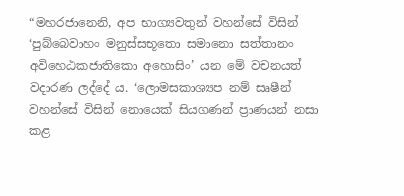“මහරජානෙනි, අප භාග්‍යවතුන් වහන්සේ විසින් ‘පුබ්බෙවාහං මනුස්සභූතො සමානො සත්තානං අවිහෙඨකජාතිකො අහොසිං’ යන මේ වචනයත් වදාරණ ලද්දේ ය. ‘ලොමසකාශ්‍යප නම් සෘෂීන් වහන්සේ විසින් නොයෙක් සියගණන් ප්‍රාණයන් නසා කළ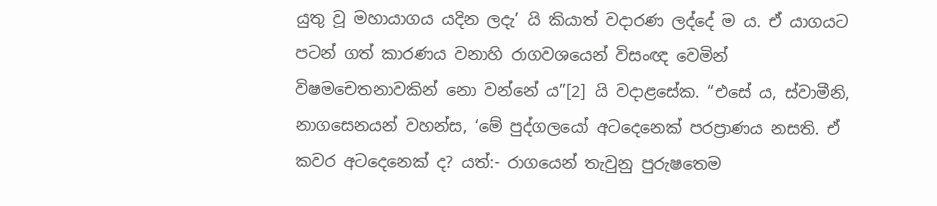යුතු වූ මහායාගය යදින ලදැ’ යි කියාත් වදාරණ ලද්දේ ම ය. ඒ යාගයට පටන් ගත් කාරණය වනාහි රාගවශයෙන් විසංඥ වෙමින් විෂමචෙතනාවකින් නො වන්නේ ය”[2] යි වදාළසේක. “එසේ ය, ස්වාමීනි, නාගසෙනයන් වහන්ස, ‘මේ පුද්ගලයෝ අටදෙනෙක් පරප්‍රාණය නසති. ඒ කවර අටදෙනෙක් ද? යත්:- රාගයෙන් තැවුනු පුරුෂතෙම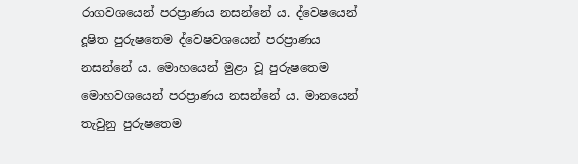රාගවශයෙන් පරප්‍රාණය නසන්නේ ය. ද්වෙෂයෙන් දූෂිත පුරුෂතෙම ද්වෙෂවශයෙන් පරප්‍රාණය නසන්නේ ය. මොහයෙන් මුළා වූ පුරුෂතෙම මොහවශයෙන් පරප්‍රාණය නසන්නේ ය. මානයෙන් තැවුනු පුරුෂතෙම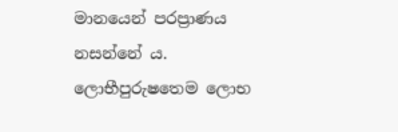මානයෙන් පරප්‍රාණය නසන්නේ ය. ලොභීපුරුෂතෙම ලොභ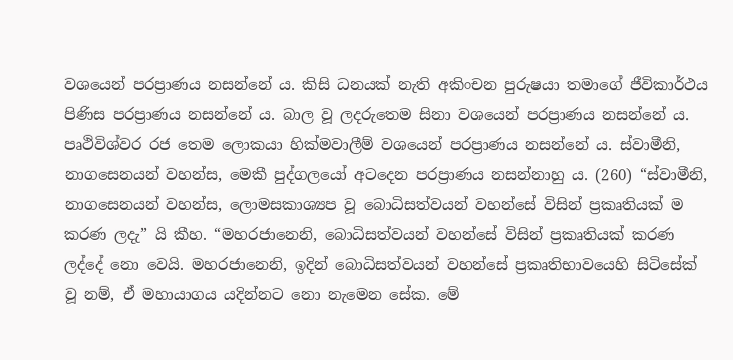වශයෙන් පරප්‍රාණය නසන්නේ ය. කිසි ධනයක් නැති අකිංචන පුරුෂයා තමාගේ ජීවිකාර්ථය පිණිස පරප්‍රාණය නසන්නේ ය. බාල වූ ලදරුතෙම සිනා වශයෙන් පරප්‍රාණය නසන්නේ ය. පෘථිවිශ්වර රජ තෙම ලොකයා හික්මවාලීම් වශයෙන් පරප්‍රාණය නසන්නේ ය. ස්වාමීනි, නාගසෙනයන් වහන්ස, මෙකී පුද්ගලයෝ අටදෙන පරප්‍රාණය නසන්නාහු ය. (260) “ස්වාමීනි, නාගසෙනයන් වහන්ස, ලොමසකාශ්‍යප වූ බොධිසත්වයන් වහන්සේ විසින් ප්‍ර‍කෘතියක් ම කරණ ලදැ” යි කීහ. “මහරජානෙනි, බොධිසත්වයන් වහන්සේ විසින් ප්‍ර‍කෘතියක් කරණ ලද්දේ නො වෙයි. මහරජානෙනි, ඉදින් බොධිසත්වයන් වහන්සේ ප්‍ර‍කෘතිභාවයෙහි සිටිසේක් වූ නම්, ඒ මහායාගය යදින්නට නො නැමෙන සේක. මේ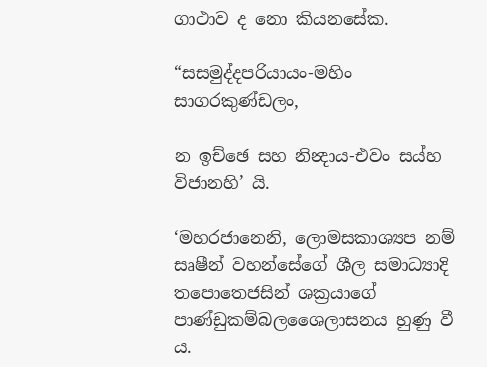ගාථාව ද නො කියනසේක.

“සසමුද්දපරියායං-මහිං සාගරකුණ්ඩලං,

න ඉච්ඡෙ සහ නින්‍දාය-එවං සය්හ විජානහි’ යි.

‘මහරජානෙනි, ලොමසකාශ්‍යප නම් සෘෂීන් වහන්සේගේ ශීල සමාධ්‍යාදි තපොතෙජසින් ශක්‍ර‍යාගේ පාණ්ඩුකම්බලශෛලාසනය හුණු වී ය.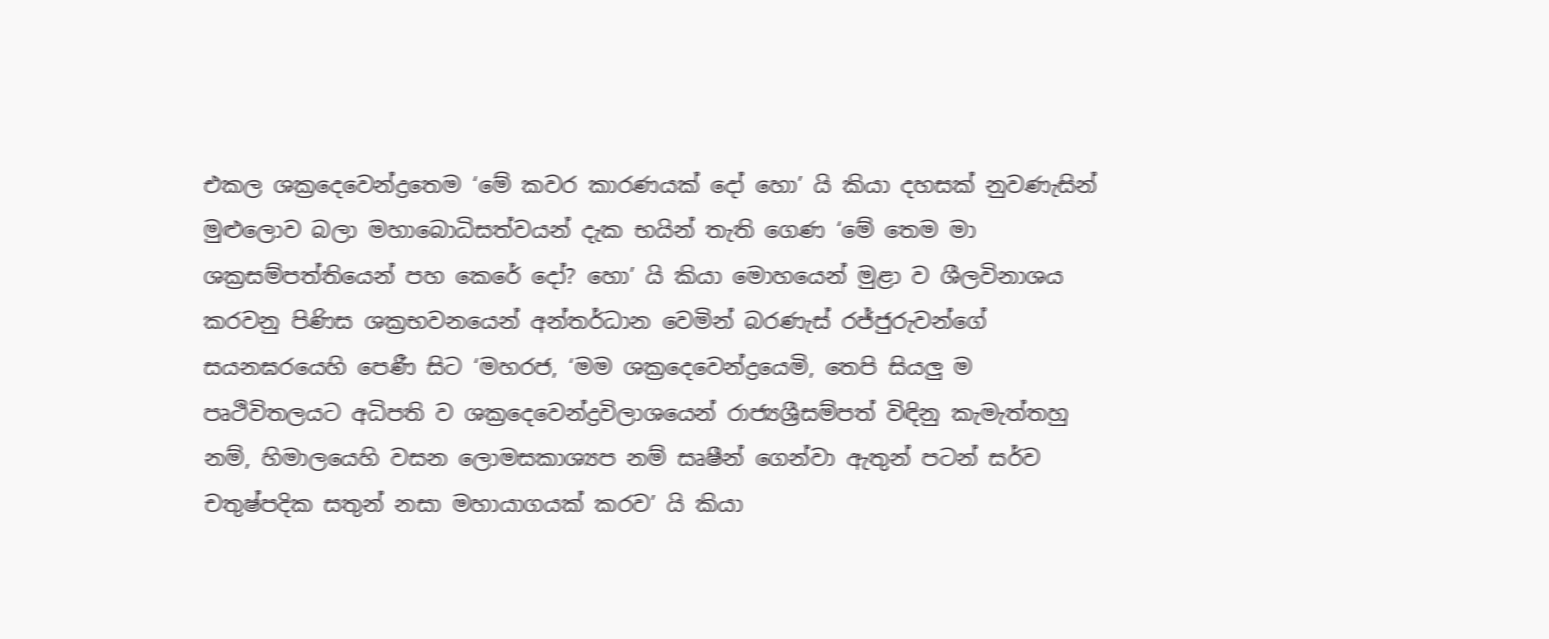එකල ශක්‍රදෙවෙන්ද්‍රතෙම ‘මේ කවර කාරණයක් දෝ හො’ යි කියා දහසක් නුවණැසින් මුළුලොව බලා මහාබොධිසත්වයන් දැක භයින් තැති ගෙණ ‘මේ තෙම මා ශක්‍ර‍සම්පත්තියෙන් පහ කෙරේ දෝ? හො’ යි කියා මොහයෙන් මුළා ව ශීලවිනාශය කරවනු පිණිස ශක්‍ර‍භවනයෙන් අන්තර්ධාන වෙමින් බරණැස් රජ්ජුරුවන්ගේ සයනඝරයෙහි පෙණී සිට ‘මහරජ, ‘මම ශක්‍රදෙවෙන්ද්‍රයෙමි, තෙපි සියලු ම පෘථිවිතලයට අධිපති ව ශක්‍රදෙවෙන්ද්‍ර‍විලාශයෙන් රාජ්‍යශ්‍රීසම්පත් විඳිනු කැමැත්තහු නම්, හිමාලයෙහි වසන ලොමසකාශ්‍යප නම් සෘෂීන් ගෙන්වා ඇතුන් පටන් සර්ව චතුෂ්පදික සතුන් නසා මහායාගයක් කරව’ යි කියා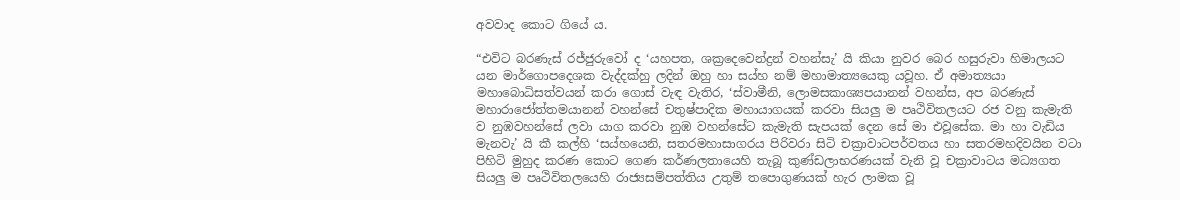අවවාද කොට ගියේ ය.

“එවිට බරණැස් රජ්ජුරුවෝ ද ‘යහපත, ශක්‍රදෙවෙන්ද්‍ර‍න් වහන්සැ’ යි කියා නුවර බෙර හසුරුවා හිමාලයට යන මාර්ගොපදෙශක වැද්දක්හු ලදින් ඔහු හා සය්හ නම් මහාමාත්‍යයෙකු යවූහ. ඒ අමාත්‍යයා මහාබොධිසත්වයන් කරා ගොස් වැඳ වැතිර, ‘ස්වාමීනි, ලොමසකාශ්‍යපයානන් වහන්ස, අප බරණැස් මහාරාජෝත්තමයානන් වහන්සේ චතුෂ්පාදික මහායාගයක් කරවා සියලු ම පෘථිවිතලයට රජ වනු කැමැති ව නුඹවහන්සේ ලවා යාග කරවා නුඹ වහන්සේට කැමැති සැපයක් දෙන සේ මා එවූසේක. මා හා වැඩිය මැනවැ’ යි කී කල්හි ‘සය්හයෙනි, සතරමහාසාගරය පිරිවරා සිටි චක්‍රාවාටපර්වතය හා සතරමහදිවයින වටා පිහිටි මුහුද කරණ කොට ගෙණ කර්ණලතායෙහි තැබූ කුණ්ඩලාභරණයක් වැනි වූ චක්‍රාවාටය මධ්‍යගත සියලු ම පෘථිවිතලයෙහි රාජ්‍යසම්පත්තිය උතුම් තපොගුණයක් හැර ලාමක වූ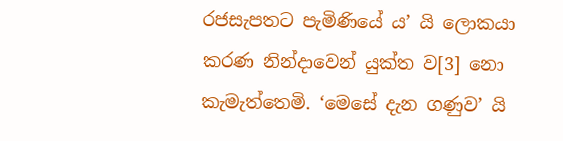රජසැපතට පැමිණියේ ය’ යි ලොකයා කරණ නින්දාවෙන් යුක්ත ව[3] නො කැමැත්තෙමි. ‘මෙසේ දැන ගණුව’ යි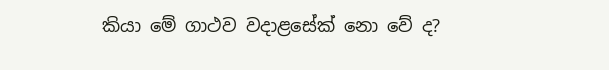කියා මේ ගාථව වදාළසේක් නො වේ ද?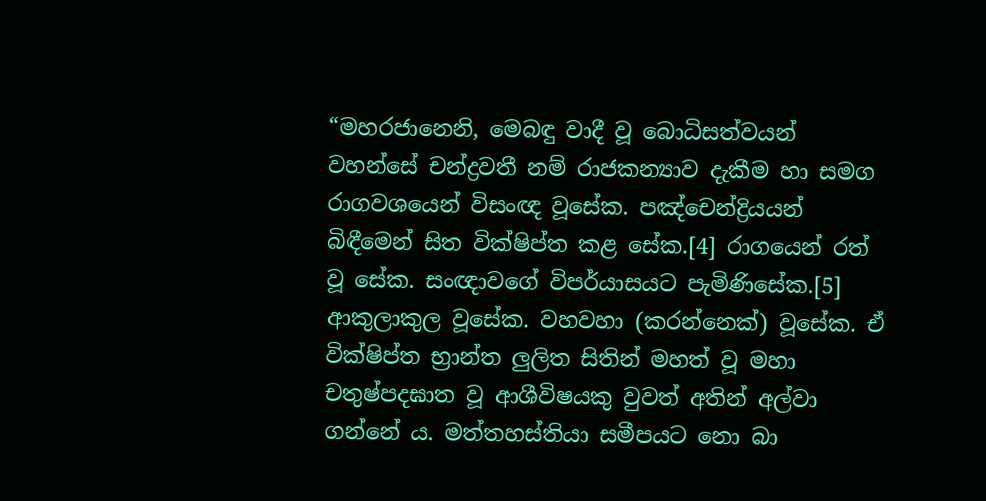“මහරජානෙනි, මෙබඳු වාදී වූ බොධිසත්වයන් වහන්සේ චන්ද්‍ර‍වතී නම් රාජකන්‍යාව දැකීම හා සමග රාගවශයෙන් විසංඥ වූසේක. පඤ්චෙන්ද්‍රියයන් බිඳීමෙන් සිත වික්ෂිප්ත කළ සේක.[4] රාගයෙන් රත් වූ සේක. සංඥාවගේ විපර්යාසයට පැමිණිසේක.[5] ආකුලාකුල වූසේක. වහවහා (කරන්නෙක්) වූසේක. ඒ වික්ෂිප්ත භ්‍රාන්ත ලුලිත සිතින් මහත් වූ මහා චතුෂ්පදඝාත වූ ආශීවිෂයකු වුවත් අතින් අල්වා ගන්නේ ය. මත්තහස්තියා සමීපයට නො බා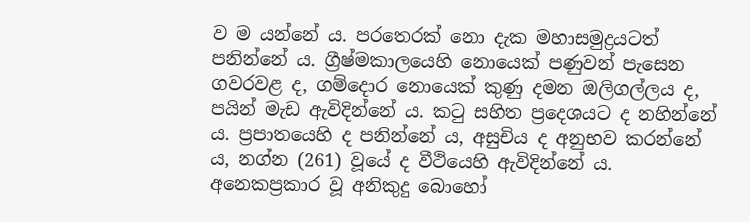ව ම යන්නේ ය. පරතෙරක් නො දැක මහාසමුද්‍ර‍යටත් පනින්නේ ය. ග්‍රීෂ්මකාලයෙහි නොයෙක් පණුවන් පැසෙන ගවරවළ ද, ගම්දොර නොයෙක් කුණු දමන ඔලිගල්ලය ද, පයින් මැඩ ඇවිදින්නේ ය. කටු සහිත ප්‍රදෙශයට ද නහින්නේ ය. ප්‍ර‍පාතයෙහි ද පනින්නේ ය, අසුචිය ද අනුභව කරන්නේ ය, නග්න (261) වූයේ ද වීථියෙහි ඇවිදින්නේ ය. අනෙකප්‍ර‍කාර වූ අනිකුදු බොහෝ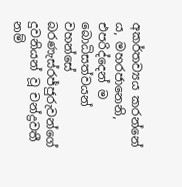අකර්තව්‍යය කරන්නේ ය, මහරජානෙනි, එපරිද්දෙන් ම බොධිසත්වයන් වහන්සේ බරණැස්රජ්ජුරුවන්ගේ දුවනියන් වූ චන්ද්‍ර‍වතී නම්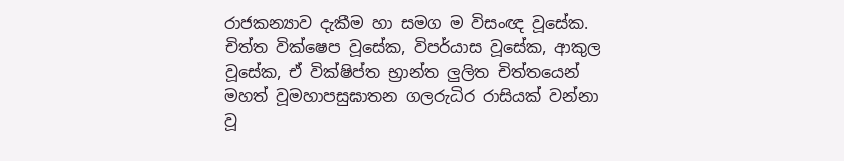රාජකන්‍යාව දැකීම හා සමග ම විසංඥ වූසේක. චිත්ත වික්ෂෙප වූසේක, විපර්යාස වූසේක, ආකුල වූසේක, ඒ වික්ෂිප්ත භ්‍රාන්ත ලුලිත චිත්තයෙන් මහත් වූමහාපසුඝාතන ගලරුධිර රාසියක් වන්නා වූ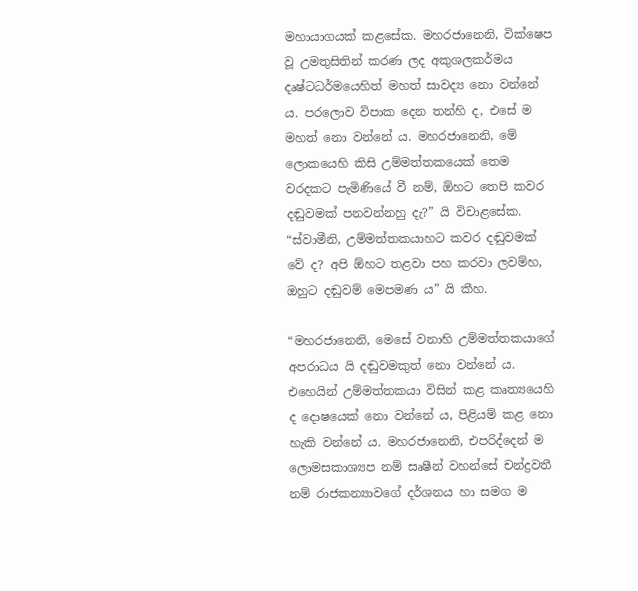මහායාගයක් කළසේක. මහරජානෙනි, වික්ෂෙප වූ උමතුසිතින් කරණ ලද අකුශලකර්මය දෘෂ්ටධර්මයෙහිත් මහත් සාවද්‍ය නො වන්නේ ය. පරලොව විපාක දෙන තන්හි ද, එසේ ම මහත් නො වන්නේ ය. මහරජානෙනි, මේ ලොකයෙහි කිසි උම්මත්තකයෙක් තෙම වරදකට පැමිණියේ වී නම්, ඕහට තෙපි කවර දඬුවමක් පනවන්නහු දැ?” යි විචාළසේක. “ස්වාමීනි, උම්මත්තකයාහට කවර දඬුවමක් වේ ද? අපි ඕහට තළවා පහ කරවා ලවම්හ, ඔහුට දඬුවම් මෙපමණ ය” යි කීහ.

“මහරජානෙනි, මෙසේ වනාහි උම්මත්තකයාගේ අපරාධය යි දඬුවමකුත් නො වන්නේ ය. එහෙයින් උම්මත්තකයා විසින් කළ කෘත්‍යයෙහි ද දොෂයෙක් නො වන්නේ ය, පිළියම් කළ නො හැකි වන්නේ ය. මහරජානෙනි, එපරිද්දෙන් ම ලොමසකාශ්‍යප නම් සෘෂීන් වහන්සේ චන්ද්‍ර‍වතී නම් රාජකන්‍යාවගේ දර්ශනය හා සමග ම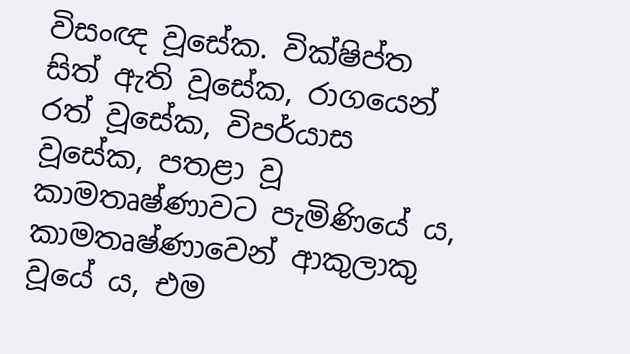විසංඥ වූසේක. වික්ෂිප්ත සිත් ඇති වූසේක, රාගයෙන් රත් වූසේක, විපර්යාස වූසේක, පතළා වූ කාමතෘෂ්ණාවට පැමිණියේ ය, කාමතෘෂ්ණාවෙන් ආකුලාකු වූයේ ය, එම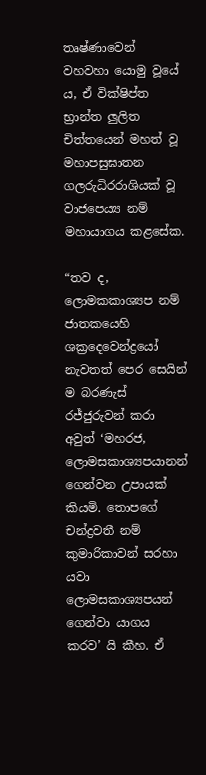තෘෂ්ණාවෙන් වහවහා යොමු වූයේ ය, ඒ වික්ෂිප්ත භ්‍රාන්ත ලුලිත චිත්තයෙන් මහත් වූ මහාපසුඝාතන ගලරුධිරරාශියක් වූ වාජපෙය්‍ය නම් මහායාගය කළසේක.

“තව ද, ලොමකකාශ්‍යප නම් ජාතකයෙහි ශක්‍රදෙවෙන්ද්‍රයෝ නැවතත් පෙර සෙයින් ම බරණැස් රජ්ජුරුවන් කරා අවුත් ‘මහරජ, ලොමසකාශ්‍යපයානන් ගෙන්වන උපායක් කියමි. තොපගේ චන්ද්‍ර‍වතී නම් කුමාරිකාවන් සරහා යවා ලොමසකාශ්‍යපයන් ගෙන්වා යාගය කරව’ යි කීහ. ඒ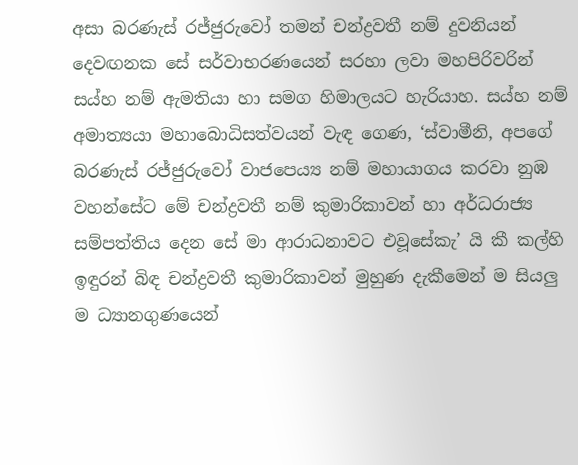අසා බරණැස් රජ්ජුරුවෝ තමන් චන්ද්‍ර‍වතී නම් දුවනියන් දෙවඟනක සේ සර්වාභරණයෙන් සරහා ලවා මහපිරිවරින් සය්හ නම් ඇමතියා හා සමග හිමාලයට හැරියාහ. සය්හ නම් අමාත්‍යයා මහාබොධිසත්වයන් වැඳ ගෙණ, ‘ස්වාමීනි, අපගේ බරණැස් රජ්ජුරුවෝ වාජපෙය්‍ය නම් මහායාගය කරවා නුඹ වහන්සේට මේ චන්ද්‍ර‍වතී නම් කුමාරිකාවන් හා අර්ධරාජ්‍ය සම්පත්තිය දෙන සේ මා ආරාධනාවට එවූසේකැ’ යි කී කල්හි ඉඳුරන් බිඳ චන්ද්‍ර‍වතී කුමාරිකාවන් මුහුණ දැකීමෙන් ම සියලු ම ධ්‍යානගුණයෙන්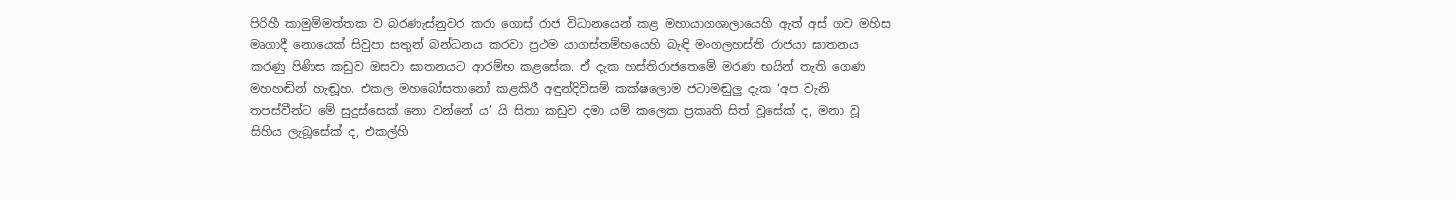පිරිහී කාමුම්මත්තක ව බරණැස්නුවර කරා ගොස් රාජ විධානයෙන් කළ මහායාගශාලායෙහි ඇත් අස් ගව මහිස මෘගාදී නොයෙක් සිවුපා සතුන් බන්ධනය කරවා ප්‍ර‍ථම යාගස්තම්භයෙහි බැඳි මංගලහස්ති රාජයා ඝාතනය කරණු පිණිස කඩුව ඔසවා ඝාතනයට ආරම්භ කළසේක. ඒ දැක හස්තිරාජතෙමේ මරණ භයින් තැති ගෙණ මහහඬින් හැඬූහ. එකල මහබෝසතානෝ කළකිරී අඳුන්දිවිසම් කක්ෂලොම ජටාමඬුලු දැක ‘අප වැනි තපස්වීන්ට මේ සුදුස්සෙක් නො වන්නේ ය’ යි සිතා කඩුව දමා යම් කලෙක ප්‍ර‍කෘති සිත් වූසේක් ද, මනා වූ සිහිය ලැබූසේක් ද, එකල්හි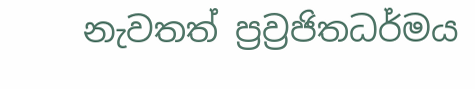නැවතත් ප්‍ර‍ව්‍ර‍ජිතධර්මය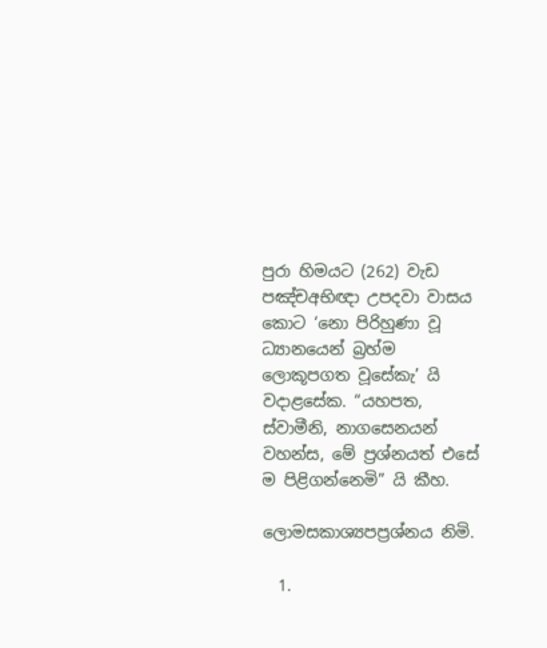පුරා හිමයට (262) වැඩ පඤ්චඅභිඥා උපදවා වාසය කොට ‘නො පිරිහුණා වූ ධ්‍යානයෙන් බ්‍ර‍හ්ම ලොකූපගත වූසේකැ’ යි වදාළසේක. “යහපත, ස්වාමීනි, නාගසෙනයන් වහන්ස, මේ ප්‍ර‍ශ්නයත් එසේ ම පිළිගන්නෙමි” යි කීහ.

ලොමසකාශ්‍යපප්‍ර‍ශ්නය නිමි.

  1.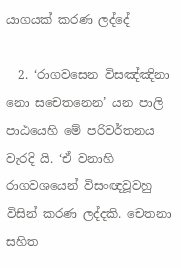යාගයක් කරණ ලද්දේ

  2. ‘රාගවසෙන විසඤ්ඤිනා නො සචෙතනෙන’ යන පාලි පාඨයෙහි මේ පරිවර්තනය වැරදි යි. ‘ඒ වනාහි රාගවශයෙන් විසංඥවූවහු විසින් කරණ ලද්දකි. චෙතනා සහිත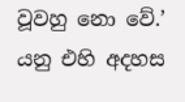වූවහු නො වේ.’ යනු එහි අදහස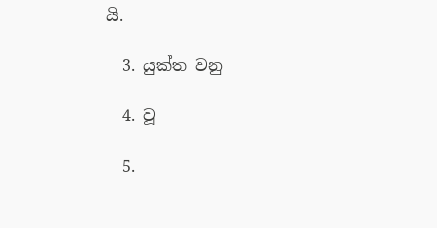යි.

  3. යුක්ත වනු

  4. වූ

  5.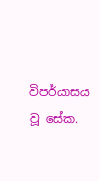විපර්යාසය වූ සේක.